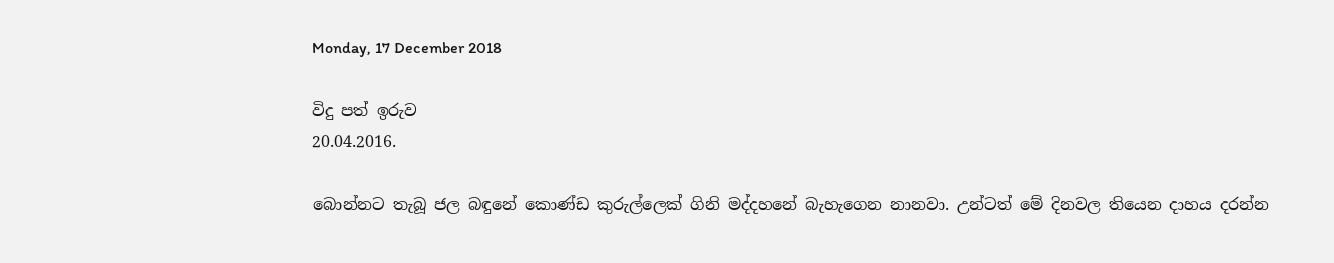Monday, 17 December 2018

විදු පත් ඉරුව
20.04.2016.

බොන්නට තැබූ ජල බඳුනේ කොණ්‌ඩ කුරුල්ලෙක්‌ ගිනි මද්දහනේ බැහැගෙන නානවා. උන්ටත් මේ දිනවල තියෙන දාහය දරන්න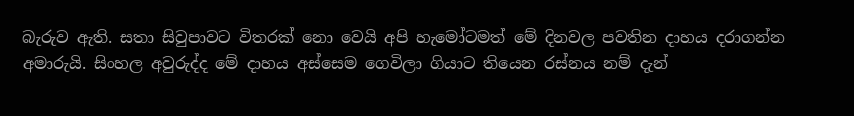බැරුව ඇති. සතා සිවුපාවට විතරක්‌ නො වෙයි අපි හැමෝටමත් මේ දිනවල පවතින දාහය දරාගන්න අමාරුයි. සිංහල අවුරුද්ද මේ දාහය අස්‌සෙම ගෙවිලා ගියාට තියෙන රස්‌නය නම් දැන්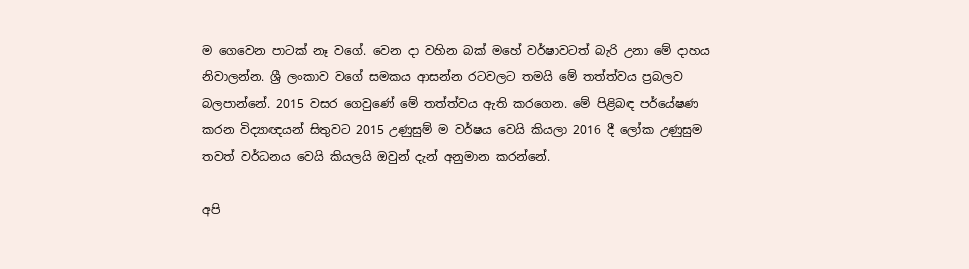ම ගෙවෙන පාටක්‌ නෑ වගේ. වෙන දා වහින බක්‌ මහේ වර්ෂාවටත් බැරි උනා මේ දාහය නිවාලන්න. ශ්‍රී ලංකාව වගේ සමකය ආසන්න රටවලට තමයි මේ තත්ත්වය ප්‍රබලව බලපාන්නේ. 2015 වසර ගෙවුණේ මේ තත්ත්වය ඇති කරගෙන. මේ පිළිබඳ පර්යේෂණ කරන විද්‍යාඥයන් සිතුවට 2015 උණුසුම් ම වර්ෂය වෙයි කියලා 2016 දී ලෝක උණුසුම තවත් වර්ධනය වෙයි කියලයි ඔවුන් දැන් අනුමාන කරන්නේ.

අපි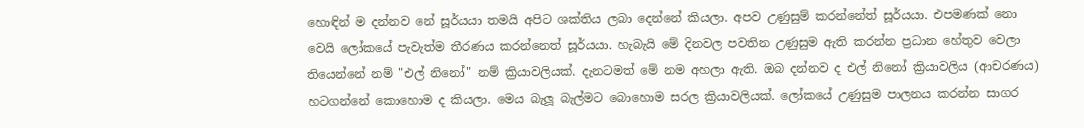හොඳින් ම දන්නව නේ සූර්යයා තමයි අපිට ශක්‌තිය ලබා දෙන්නේ කියලා. අපව උණුසුම් කරන්නේත් සූර්යයා. එපමණක්‌ නො වෙයි ලෝකයේ පැවැත්ම තීරණය කරන්නෙත් සූර්යයා. හැබැයි මේ දිනවල පවතින උණුසුම ඇති කරන්න ප්‍රධාන හේතුව වෙලා තියෙන්නේ නම් "එල් නිනෝ" නම් ක්‍රියාවලියක්‌. දැනටමත් මේ නම අහලා ඇති. ඔබ දන්නව ද එල් නිනෝ ක්‍රියාවලිය (ආචරණය) හටගන්නේ කොහොම ද කියලා. මෙය බැලූ බැල්මට බොහොම සරල ක්‍රියාවලියක්‌. ලෝකයේ උණුසුම පාලනය කරන්න සාගර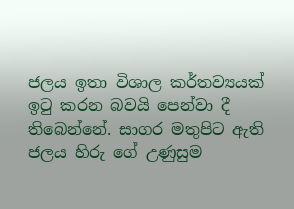ජලය ඉතා විශාල කර්තව්‍යයක්‌ ඉටු කරන බවයි පෙන්වා දී තිබෙන්නේ. සාගර මතුපිට ඇති ජලය හිරු ගේ උණුසුම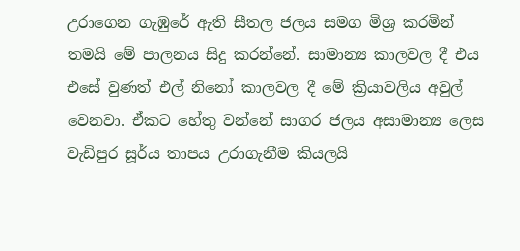උරාගෙන ගැඹුරේ ඇති සීතල ජලය සමග මිශ්‍ර කරමින් තමයි මේ පාලනය සිදු කරන්නේ. සාමාන්‍ය කාලවල දී එය එසේ වුණත් එල් නිනෝ කාලවල දී මේ ක්‍රියාවලිය අවුල් වෙනවා. ඒකට හේතු වන්නේ සාගර ජලය අසාමාන්‍ය ලෙස වැඩිපුර සූර්ය තාපය උරාගැනීම කියලයි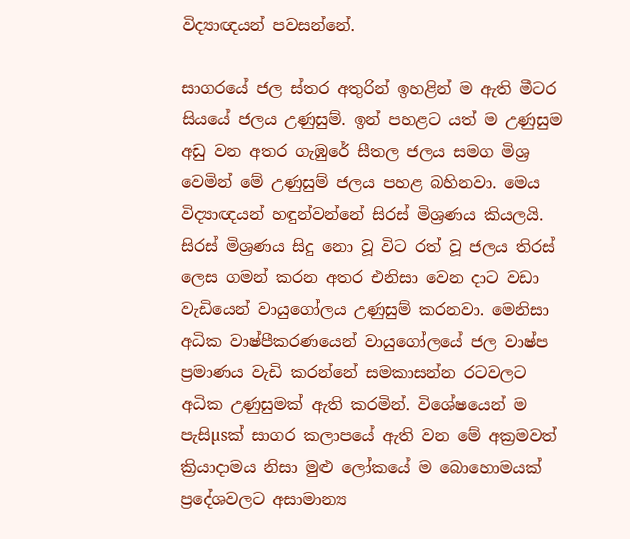විද්‍යාඥයන් පවසන්නේ.

සාගරයේ ජල ස්‌තර අතුරින් ඉහළින් ම ඇති මීටර සියයේ ජලය උණුසුම්. ඉන් පහළට යත් ම උණුසුම අඩු වන අතර ගැඹුරේ සීතල ජලය සමග මිශ්‍ර වෙමින් මේ උණුසුම් ජලය පහළ බහිනවා. මෙය විද්‍යාඥයන් හඳුන්වන්නේ සිරස්‌ මිශ්‍රණය කියලයි. සිරස්‌ මිශ්‍රණය සිදු නො වූ විට රත් වූ ජලය තිරස්‌ ලෙස ගමන් කරන අතර එනිසා වෙන දාට වඩා වැඩියෙන් වායුගෝලය උණුසුම් කරනවා. මෙනිසා අධික වාෂ්පීකරණයෙන් වායුගෝලයේ ජල වාෂ්ප ප්‍රමාණය වැඩි කරන්නේ සමකාසන්න රටවලට අධික උණුසුමක්‌ ඇති කරමින්. විශේෂයෙන් ම පැසිµsක්‌ සාගර කලාපයේ ඇති වන මේ අක්‍රමවත් ක්‍රියාදාමය නිසා මුළු ලෝකයේ ම බොහොමයක්‌ ප්‍රදේශවලට අසාමාන්‍ය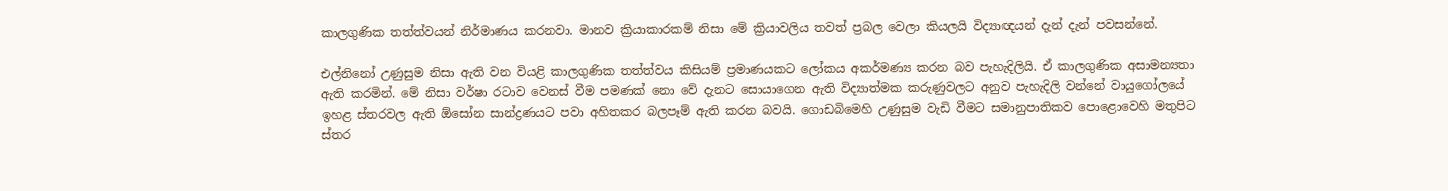කාලගුණික තත්ත්වයන් නිර්මාණය කරනවා. මානව ක්‍රියාකාරකම් නිසා මේ ක්‍රියාවලිය තවත් ප්‍රබල වෙලා කියලයි විද්‍යාඥයන් දැන් දැන් පවසන්නේ.

එල්නිනෝ උණුසුම නිසා ඇති වන වියළි කාලගුණික තත්ත්වය කිසියම් ප්‍රමාණයකට ලෝකය අකර්මණ්‍ය කරන බව පැහැදිලියි. ඒ කාලගුණික අසාමන්‍යතා ඇති කරමින්. මේ නිසා වර්ෂා රටාව වෙනස්‌ වීම පමණක්‌ නො වේ දැනට සොයාගෙන ඇති විද්‍යාත්මක කරුණුවලට අනුව පැහැදිලි වන්නේ වායුගෝලයේ ඉහළ ස්‌තරවල ඇති ඕසෝන සාන්ද්‍රණයට පවා අහිතකර බලපෑම් ඇති කරන බවයි. ගොඩබිමෙහි උණුසුම වැඩි වීමට සමානුපාතිකව පොළොවෙහි මතුපිට ස්‌තර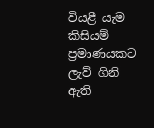වියළී යැම කිසියම් ප්‍රමාණයකට ලැව් ගිනි ඇති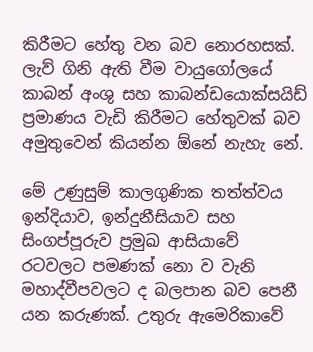කිරීමට හේතු වන බව නොරහසක්‌. ලැව් ගිනි ඇති වීම වායුගෝලයේ කාබන් අංශු සහ කාබන්ඩයොක්‌සයිඩ් ප්‍රමාණය වැඩි කිරීමට හේතුවක්‌ බව අමුතුවෙන් කියන්න ඕනේ නැහැ නේ.

මේ උණුසුම් කාලගුණික තත්ත්වය ඉන්දියාව, ඉන්දුනීසියාව සහ සිංගප්පූරුව ප්‍රමුඛ ආසියාවේ රටවලට පමණක්‌ නො ව වැනි මහාද්වීපවලට ද බලපාන බව පෙනී යන කරුණක්‌. උතුරු ඇමෙරිකාවේ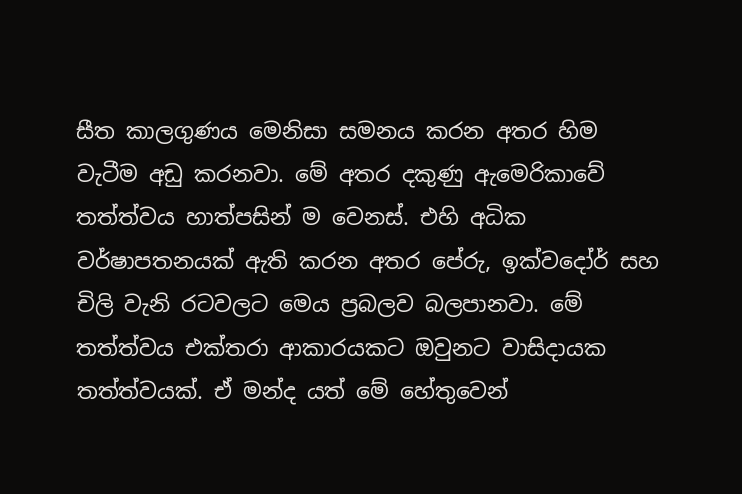සීත කාලගුණය මෙනිසා සමනය කරන අතර හිම වැටීම අඩු කරනවා. මේ අතර දකුණු ඇමෙරිකාවේ තත්ත්වය හාත්පසින් ම වෙනස්‌. එහි අධික වර්ෂාපතනයක්‌ ඇති කරන අතර පේරු, ඉක්‌වදෝර් සහ චිලි වැනි රටවලට මෙය ප්‍රබලව බලපානවා. මේ තත්ත්වය එක්‌තරා ආකාරයකට ඔවුනට වාසිදායක තත්ත්වයක්‌. ඒ මන්ද යත් මේ හේතුවෙන්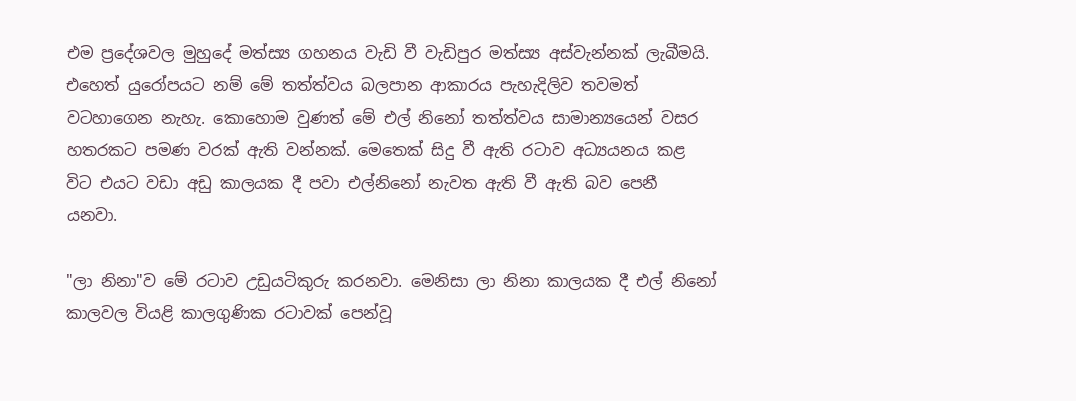එම ප්‍රදේශවල මුහුදේ මත්ස්‍ය ගහනය වැඩි වී වැඩිපුර මත්ස්‍ය අස්‌වැන්නක්‌ ලැබීමයි. එහෙත් යුරෝපයට නම් මේ තත්ත්වය බලපාන ආකාරය පැහැදිලිව තවමත් වටහාගෙන නැහැ. කොහොම වුණත් මේ එල් නිනෝ තත්ත්වය සාමාන්‍යයෙන් වසර හතරකට පමණ වරක්‌ ඇති වන්නක්‌. මෙතෙක්‌ සිදු වී ඇති රටාව අධ්‍යයනය කළ විට එයට වඩා අඩු කාලයක දී පවා එල්නිනෝ නැවත ඇති වී ඇති බව පෙනී යනවා.

"ලා නිනා"ව මේ රටාව උඩුයටිකුරු කරනවා. මෙනිසා ලා නිනා කාලයක දී එල් නිනෝ කාලවල වියළි කාලගුණික රටාවක්‌ පෙන්වූ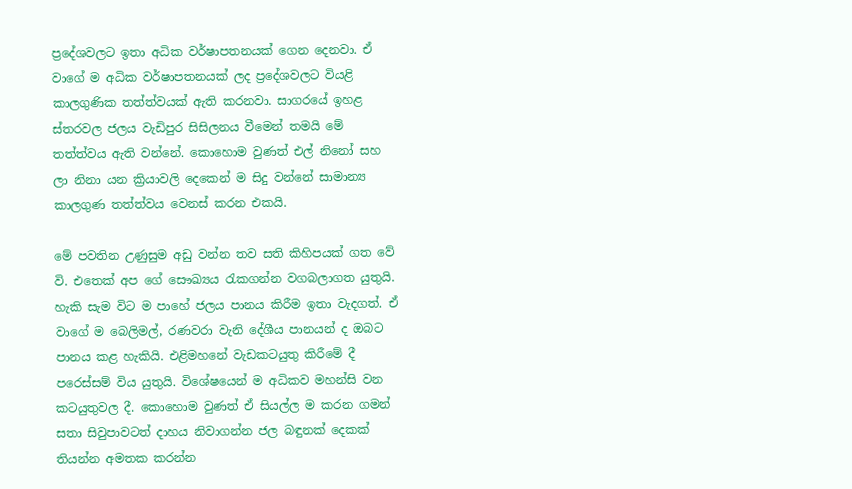ප්‍රදේශවලට ඉතා අධික වර්ෂාපතනයක්‌ ගෙන දෙනවා. ඒ වාගේ ම අධික වර්ෂාපතනයක්‌ ලද ප්‍රදේශවලට වියළි කාලගුණික තත්ත්වයක්‌ ඇති කරනවා. සාගරයේ ඉහළ ස්‌තරවල ජලය වැඩිපුර සිසිලනය වීමෙන් තමයි මේ තත්ත්වය ඇති වන්නේ. කොහොම වුණත් එල් නිනෝ සහ ලා නිනා යන ක්‍රියාවලි දෙකෙන් ම සිදු වන්නේ සාමාන්‍ය කාලගුණ තත්ත්වය වෙනස්‌ කරන එකයි.

මේ පවතින උණුසුම අඩු වන්න තව සති කිහිපයක්‌ ගත වේ වි. එතෙක්‌ අප ගේ සෞඛ්‍යය රැකගන්න වගබලාගත යුතුයි. හැකි සැම විට ම පාහේ ජලය පානය කිරීම ඉතා වැදගත්. ඒ වාගේ ම බෙලිමල්, රණවරා වැනි දේශීය පානයන් ද ඔබට පානය කළ හැකියි. එළිමහනේ වැඩකටයුතු කිරීමේ දී පරෙස්‌සම් විය යුතුයි. විශේෂයෙන් ම අධිකව මහන්සි වන කටයුතුවල දී. කොහොම වුණත් ඒ සියල්ල ම කරන ගමන් සතා සිවුපාවටත් දාහය නිවාගන්න ජල බඳුනක්‌ දෙකක්‌ තියන්න අමතක කරන්න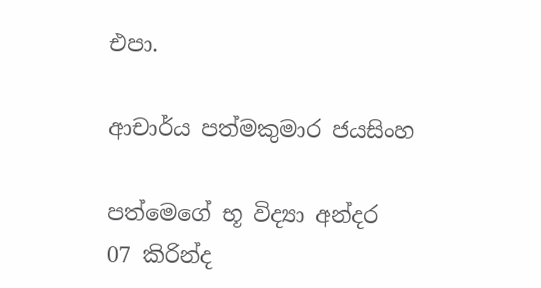එපා.

ආචාර්ය පත්මකුමාර ජයසිංහ

පත්මෙගේ භූ විද්‍යා අන්දර   07 කිරින්ද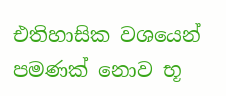එතිහාසික වශයෙන් පමණක් නොව භූ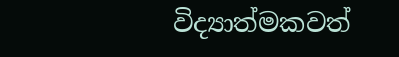විද්‍යාත්මකවත්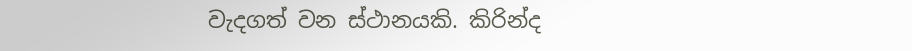වැදගත් වන ස්ථානයකි. කිරින්ද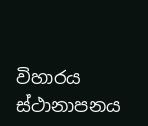විහාරය ස්ථානාපනය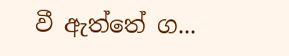වී ඇත්තේ ග...